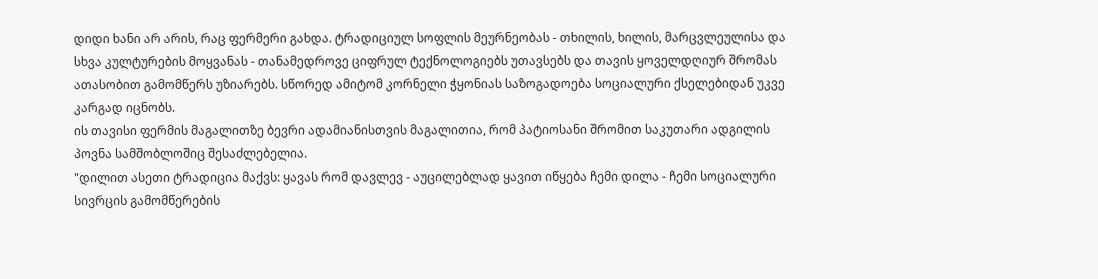დიდი ხანი არ არის, რაც ფერმერი გახდა. ტრადიციულ სოფლის მეურნეობას - თხილის, ხილის, მარცვლეულისა და სხვა კულტურების მოყვანას - თანამედროვე ციფრულ ტექნოლოგიებს უთავსებს და თავის ყოველდღიურ შრომას ათასობით გამომწერს უზიარებს. სწორედ ამიტომ კორნელი ჭყონიას საზოგადოება სოციალური ქსელებიდან უკვე კარგად იცნობს.
ის თავისი ფერმის მაგალითზე ბევრი ადამიანისთვის მაგალითია, რომ პატიოსანი შრომით საკუთარი ადგილის პოვნა სამშობლოშიც შესაძლებელია.
"დილით ასეთი ტრადიცია მაქვს: ყავას რომ დავლევ - აუცილებლად ყავით იწყება ჩემი დილა - ჩემი სოციალური სივრცის გამომწერების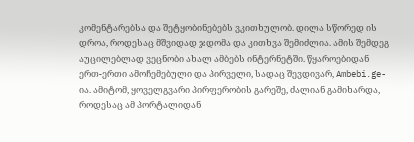კომენტარებსა და შეტყობინებებს ვკითხულობ. დილა სწორედ ის დროა, როდესაც მშვიდად ჯდომა და კითხვა შემიძლია. ამის შემდეგ აუცილებლად ვეცნობი ახალ ამბებს ინტერნეტში. წყაროებიდან ერთ-ერთი ამოჩემებული და პირველი, სადაც შევდივარ, Ambebi.ge-ია. ამიტომ, ყოველგვარი პირფერობის გარეშე, ძალიან გამიხარდა, როდესაც ამ პორტალიდან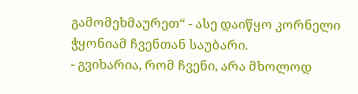გამომეხმაურეთ“ - ასე დაიწყო კორნელი ჭყონიამ ჩვენთან საუბარი.
- გვიხარია, რომ ჩვენი, არა მხოლოდ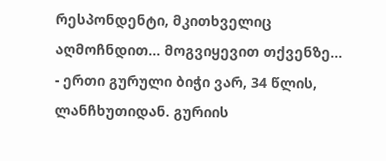რესპონდენტი, მკითხველიც აღმოჩნდით... მოგვიყევით თქვენზე...
- ერთი გურული ბიჭი ვარ, 34 წლის, ლანჩხუთიდან. გურიის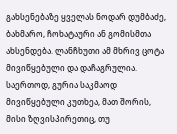გახსენებაზე ყველას ნოდარ დუმბაძე, ბახმარო, ჩოხატაური ან გომისმთა ახსენდება. ლანჩხუთი ამ მხრივ ცოტა მივიწყებული და დაჩაგრულია. საერთოდ, გურია საკმაოდ მივიწყებული კუთხეა, მათ შორის, მისი ზღვისპირეთიც, თუ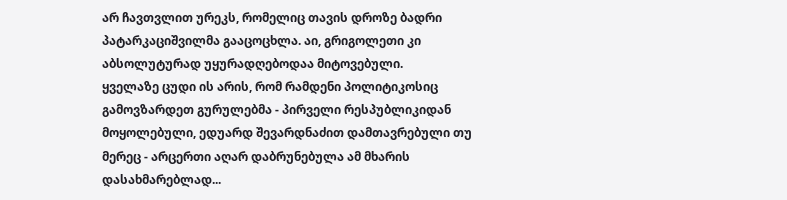არ ჩავთვლით ურეკს, რომელიც თავის დროზე ბადრი პატარკაციშვილმა გააცოცხლა. აი, გრიგოლეთი კი აბსოლუტურად უყურადღებოდაა მიტოვებული.
ყველაზე ცუდი ის არის, რომ რამდენი პოლიტიკოსიც გამოვზარდეთ გურულებმა - პირველი რესპუბლიკიდან მოყოლებული, ედუარდ შევარდნაძით დამთავრებული თუ მერეც - არცერთი აღარ დაბრუნებულა ამ მხარის დასახმარებლად...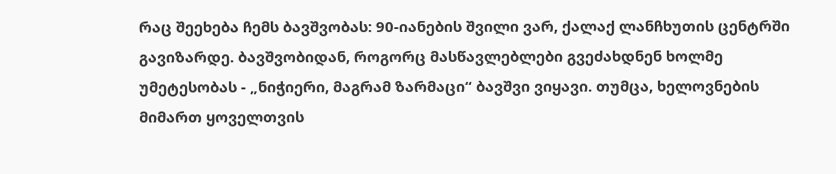რაც შეეხება ჩემს ბავშვობას: 90-იანების შვილი ვარ, ქალაქ ლანჩხუთის ცენტრში გავიზარდე. ბავშვობიდან, როგორც მასწავლებლები გვეძახდნენ ხოლმე უმეტესობას - „ნიჭიერი, მაგრამ ზარმაცი“ ბავშვი ვიყავი. თუმცა, ხელოვნების მიმართ ყოველთვის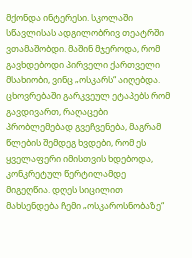მქონდა ინტერესი. სკოლაში სწავლისას ადგილობრივ თეატრში ვთამაშობდი. მაშინ მჯეროდა, რომ გავხდებოდი პირველი ქართველი მსახიობი, ვინც „ოსკარს“ აიღებდა.
ცხოვრებაში გარკვეულ ეტაპებს რომ გავდივართ, რაღაცები პრობლემებად გვეჩვენება, მაგრამ წლების შემდეგ ხვდები, რომ ეს ყველაფერი იმისთვის ხდებოდა, კონკრეტულ წერტილამდე მიგეღწია. დღეს სიცილით მახსენდება ჩემი „ოსკაროსნობაზე“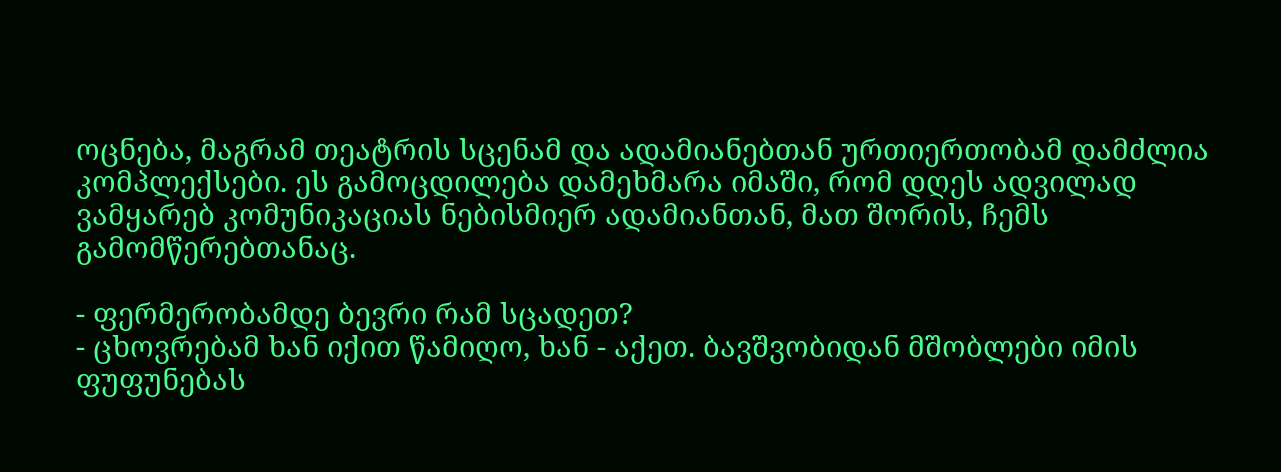ოცნება, მაგრამ თეატრის სცენამ და ადამიანებთან ურთიერთობამ დამძლია კომპლექსები. ეს გამოცდილება დამეხმარა იმაში, რომ დღეს ადვილად ვამყარებ კომუნიკაციას ნებისმიერ ადამიანთან, მათ შორის, ჩემს გამომწერებთანაც.

- ფერმერობამდე ბევრი რამ სცადეთ?
- ცხოვრებამ ხან იქით წამიღო, ხან - აქეთ. ბავშვობიდან მშობლები იმის ფუფუნებას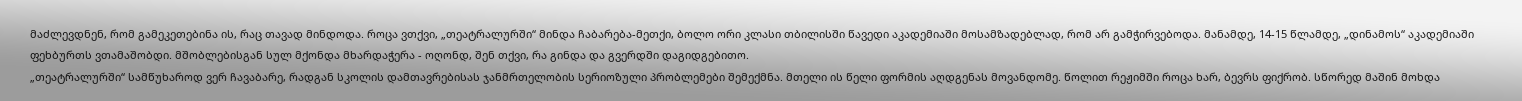მაძლევდნენ, რომ გამეკეთებინა ის, რაც თავად მინდოდა. როცა ვთქვი, „თეატრალურში“ მინდა ჩაბარება-მეთქი, ბოლო ორი კლასი თბილისში წავედი აკადემიაში მოსამზადებლად, რომ არ გამჭირვებოდა. მანამდე, 14-15 წლამდე, „დინამოს“ აკადემიაში ფეხბურთს ვთამაშობდი. მშობლებისგან სულ მქონდა მხარდაჭერა - ოღონდ, შენ თქვი, რა გინდა და გვერდში დაგიდგებითო.
„თეატრალურში“ სამწუხაროდ ვერ ჩავაბარე, რადგან სკოლის დამთავრებისას ჯანმრთელობის სერიოზული პრობლემები შემექმნა. მთელი ის წელი ფორმის აღდგენას მოვანდომე. წოლით რეჟიმში როცა ხარ, ბევრს ფიქრობ. სწორედ მაშინ მოხდა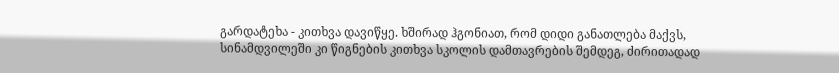გარდატეხა - კითხვა დავიწყე. ხშირად ჰგონიათ, რომ დიდი განათლება მაქვს, სინამდვილეში კი წიგნების კითხვა სკოლის დამთავრების შემდეგ, ძირითადად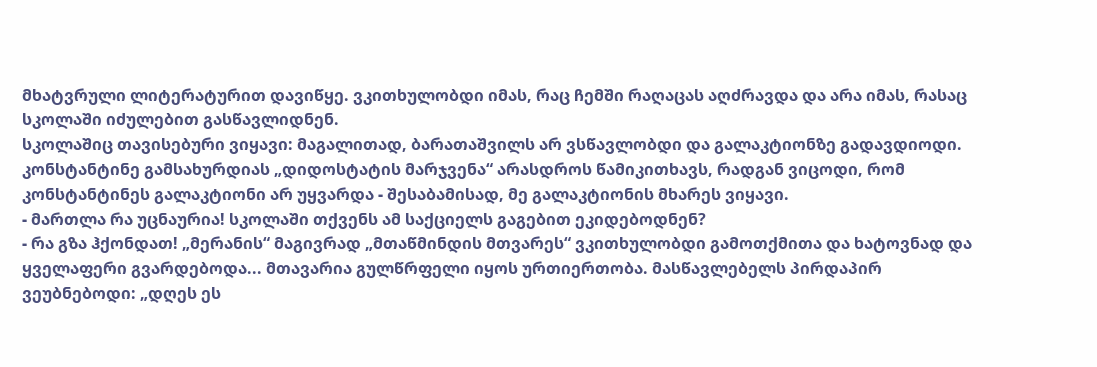მხატვრული ლიტერატურით დავიწყე. ვკითხულობდი იმას, რაც ჩემში რაღაცას აღძრავდა და არა იმას, რასაც სკოლაში იძულებით გასწავლიდნენ.
სკოლაშიც თავისებური ვიყავი: მაგალითად, ბარათაშვილს არ ვსწავლობდი და გალაკტიონზე გადავდიოდი. კონსტანტინე გამსახურდიას „დიდოსტატის მარჯვენა“ არასდროს წამიკითხავს, რადგან ვიცოდი, რომ კონსტანტინეს გალაკტიონი არ უყვარდა - შესაბამისად, მე გალაკტიონის მხარეს ვიყავი.
- მართლა რა უცნაურია! სკოლაში თქვენს ამ საქციელს გაგებით ეკიდებოდნენ?
- რა გზა ჰქონდათ! „მერანის“ მაგივრად „მთაწმინდის მთვარეს“ ვკითხულობდი გამოთქმითა და ხატოვნად და ყველაფერი გვარდებოდა... მთავარია გულწრფელი იყოს ურთიერთობა. მასწავლებელს პირდაპირ ვეუბნებოდი: „დღეს ეს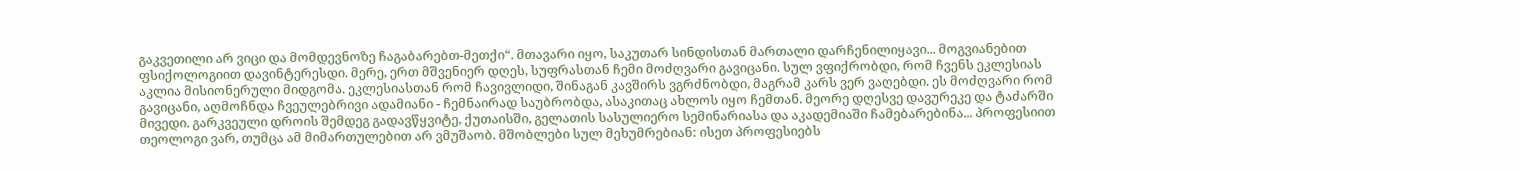გაკვეთილი არ ვიცი და მომდევნოზე ჩაგაბარებთ-მეთქი“. მთავარი იყო, საკუთარ სინდისთან მართალი დარჩენილიყავი... მოგვიანებით ფსიქოლოგიით დავინტერესდი. მერე, ერთ მშვენიერ დღეს, სუფრასთან ჩემი მოძღვარი გავიცანი. სულ ვფიქრობდი, რომ ჩვენს ეკლესიას აკლია მისიონერული მიდგომა. ეკლესიასთან რომ ჩავივლიდი, შინაგან კავშირს ვგრძნობდი, მაგრამ კარს ვერ ვაღებდი. ეს მოძღვარი რომ გავიცანი, აღმოჩნდა ჩვეულებრივი ადამიანი - ჩემნაირად საუბრობდა, ასაკითაც ახლოს იყო ჩემთან. მეორე დღესვე დავურეკე და ტაძარში მივედი. გარკვეული დროის შემდეგ გადავწყვიტე, ქუთაისში, გელათის სასულიერო სემინარიასა და აკადემიაში ჩამებარებინა... პროფესიით თეოლოგი ვარ, თუმცა ამ მიმართულებით არ ვმუშაობ. მშობლები სულ მეხუმრებიან: ისეთ პროფესიებს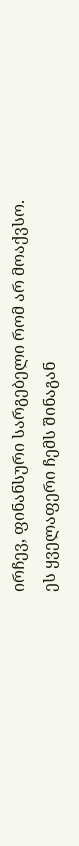ირჩევ, ფინანსური სარგებელი რომ არ მოაქვსო. ეს ყველაფერი ჩემს შინაგან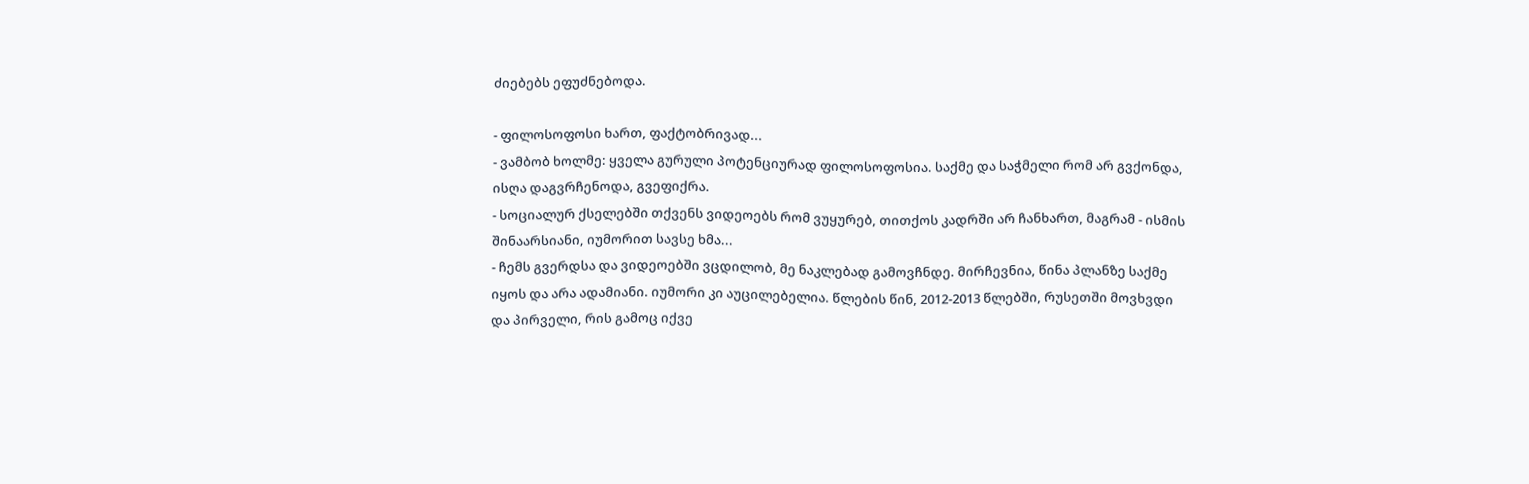ძიებებს ეფუძნებოდა.

- ფილოსოფოსი ხართ, ფაქტობრივად...
- ვამბობ ხოლმე: ყველა გურული პოტენციურად ფილოსოფოსია. საქმე და საჭმელი რომ არ გვქონდა, ისღა დაგვრჩენოდა, გვეფიქრა.
- სოციალურ ქსელებში თქვენს ვიდეოებს რომ ვუყურებ, თითქოს კადრში არ ჩანხართ, მაგრამ - ისმის შინაარსიანი, იუმორით სავსე ხმა...
- ჩემს გვერდსა და ვიდეოებში ვცდილობ, მე ნაკლებად გამოვჩნდე. მირჩევნია, წინა პლანზე საქმე იყოს და არა ადამიანი. იუმორი კი აუცილებელია. წლების წინ, 2012-2013 წლებში, რუსეთში მოვხვდი და პირველი, რის გამოც იქვე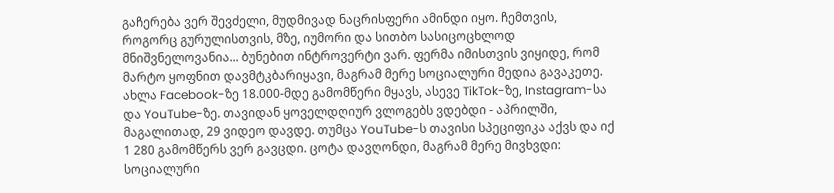გაჩერება ვერ შევძელი, მუდმივად ნაცრისფერი ამინდი იყო. ჩემთვის, როგორც გურულისთვის, მზე, იუმორი და სითბო სასიცოცხლოდ მნიშვნელოვანია... ბუნებით ინტროვერტი ვარ. ფერმა იმისთვის ვიყიდე, რომ მარტო ყოფნით დავმტკბარიყავი, მაგრამ მერე სოციალური მედია გავაკეთე. ახლა Facebook-ზე 18.000-მდე გამომწერი მყავს, ასევე TikTok-ზე, Instagram-სა და YouTube-ზე. თავიდან ყოველდღიურ ვლოგებს ვდებდი - აპრილში, მაგალითად, 29 ვიდეო დავდე. თუმცა YouTube-ს თავისი სპეციფიკა აქვს და იქ 1 280 გამომწერს ვერ გავცდი. ცოტა დავღონდი, მაგრამ მერე მივხვდი: სოციალური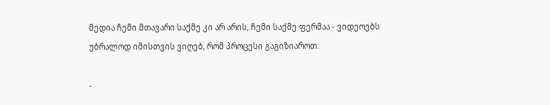მედია ჩემი მთავარი საქმე კი არ არის, ჩემი საქმე ფერმაა - ვიდეოებს უბრალოდ იმისთვის ვიღებ, რომ პროცესი გაგიზიაროთ.

-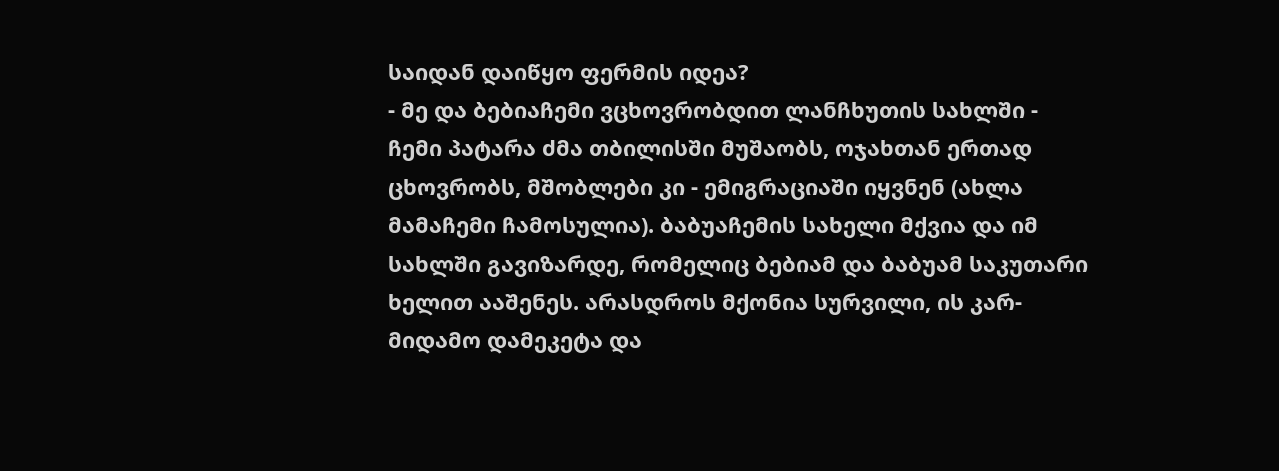საიდან დაიწყო ფერმის იდეა?
- მე და ბებიაჩემი ვცხოვრობდით ლანჩხუთის სახლში - ჩემი პატარა ძმა თბილისში მუშაობს, ოჯახთან ერთად ცხოვრობს, მშობლები კი - ემიგრაციაში იყვნენ (ახლა მამაჩემი ჩამოსულია). ბაბუაჩემის სახელი მქვია და იმ სახლში გავიზარდე, რომელიც ბებიამ და ბაბუამ საკუთარი ხელით ააშენეს. არასდროს მქონია სურვილი, ის კარ-მიდამო დამეკეტა და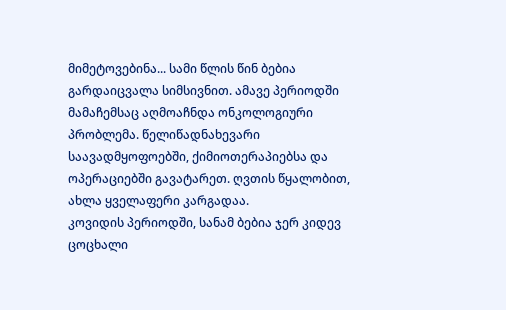მიმეტოვებინა... სამი წლის წინ ბებია გარდაიცვალა სიმსივნით. ამავე პერიოდში მამაჩემსაც აღმოაჩნდა ონკოლოგიური პრობლემა. წელიწადნახევარი საავადმყოფოებში, ქიმიოთერაპიებსა და ოპერაციებში გავატარეთ. ღვთის წყალობით, ახლა ყველაფერი კარგადაა.
კოვიდის პერიოდში, სანამ ბებია ჯერ კიდევ ცოცხალი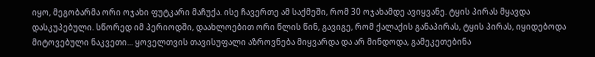იყო, მეგობარმა ორი ოჯახი ფუტკარი მაჩუქა. ისე ჩავერთე ამ საქმეში, რომ 30 ოჯახამდე ავიყვანე. ტყის პირას მყავდა დასკუპებული. სწორედ იმ პერიოდში, დაახლოებით ორი წლის წინ, გავიგე, რომ ქალაქის განაპირას, ტყის პირას, იყიდებოდა მიტოვებული ნაკვეთი... ყოველთვის თავისუფალი აზროვნება მიყვარდა და არ მინდოდა, გამეკეთებინა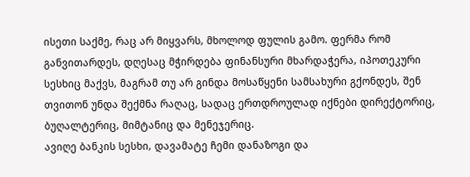ისეთი საქმე, რაც არ მიყვარს, მხოლოდ ფულის გამო. ფერმა რომ განვითარდეს, დღესაც მჭირდება ფინანსური მხარდაჭერა, იპოთეკური სესხიც მაქვს, მაგრამ თუ არ გინდა მოსაწყენი სამსახური გქონდეს, შენ თვითონ უნდა შექმნა რაღაც, სადაც ერთდროულად იქნები დირექტორიც, ბუღალტერიც, მიმტანიც და მენეჯერიც.
ავიღე ბანკის სესხი, დავამატე ჩემი დანაზოგი და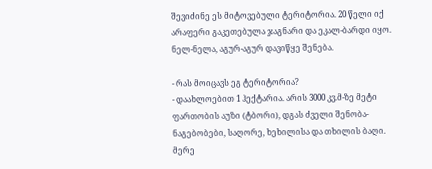შევიძინე ეს მიტოვებული ტერიტორია. 20 წელი იქ არაფერი გაკეთებულა ჯაგნარი და ეკალ-ბარდი იყო. ნელ-ნელა, აგურ-აგურ დავიწყე შენება.

- რას მოიცავს ეგ ტერიტორია?
- დაახლოებით 1 ჰექტარია. არის 3000 კვ.მ-ზე მეტი ფართობის აუზი (ტბორი), დგას ძველი შენობა-ნაგებობები, საღორე, ხეხილისა და თხილის ბაღი. მერე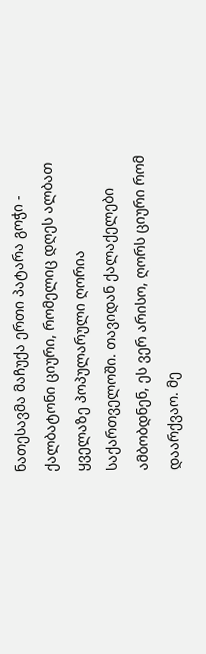ნათესავმა მაჩუქა ერთი პატარა გოჭი - ქალბატონი ციური, რომელიც დღეს ალბათ ყველაზე პოპულარული ღორია საქართველოში. თავიდან ქალაქელები ამბობდნენ, ეს ვერ არისო, ღორს ციური რომ დაარქვაო. მე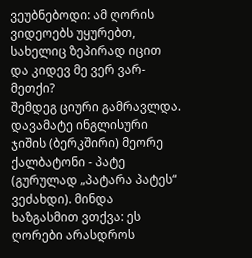ვეუბნებოდი: ამ ღორის ვიდეოებს უყურებთ, სახელიც ზეპირად იცით და კიდევ მე ვერ ვარ-მეთქი?
შემდეგ ციური გამრავლდა. დავამატე ინგლისური ჯიშის (ბერკშირი) მეორე ქალბატონი - პატე (გურულად „პატარა პატეს“ ვეძახდი). მინდა ხაზგასმით ვთქვა: ეს ღორები არასდროს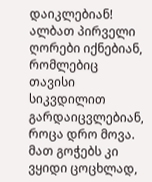დაიკლებიან! ალბათ პირველი ღორები იქნებიან, რომლებიც თავისი სიკვდილით გარდაიცვლებიან, როცა დრო მოვა. მათ გოჭებს კი ვყიდი ცოცხლად,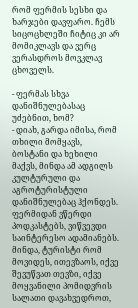რომ ფერმის სესხი და ხარჯები დავფარო. ჩემს სიცოცხლეში ჩიტიც კი არ მომიკლავს და ვერც ვერასდროს მოვკლავ ცხოველს.

- ფერმას სხვა დანიშნულებასაც უძებნით, ხომ?
- დიახ, გარდა იმისა, რომ თხილი მომყავს, ბოსტანი და ხეხილი მაქვს, მინდა ამ ადგილს კულტურული და აგროტურისტული დანიშნულებაც ჰქონდეს. ფერმიდან ვწერდი პოდკასტებს, ვიწვევდი საინტერესო ადამიანებს. მინდა, ტურისტი რომ მოვიდეს, ითევზაოს, იქვე შევუწვათ თევზი, იქვე მოყვანილი პომიდვრის სალათი დავახვედროთ,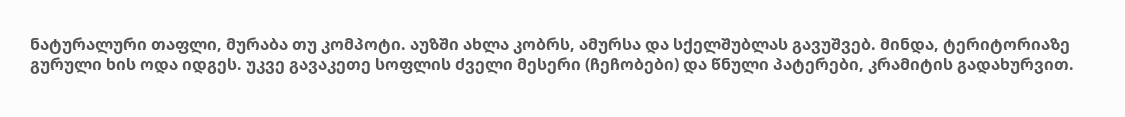ნატურალური თაფლი, მურაბა თუ კომპოტი. აუზში ახლა კობრს, ამურსა და სქელშუბლას გავუშვებ. მინდა, ტერიტორიაზე გურული ხის ოდა იდგეს. უკვე გავაკეთე სოფლის ძველი მესერი (ჩეჩობები) და წნული პატერები, კრამიტის გადახურვით.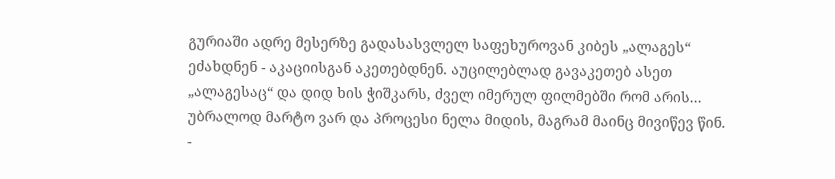გურიაში ადრე მესერზე გადასასვლელ საფეხუროვან კიბეს „ალაგეს“ ეძახდნენ - აკაციისგან აკეთებდნენ. აუცილებლად გავაკეთებ ასეთ „ალაგესაც“ და დიდ ხის ჭიშკარს, ძველ იმერულ ფილმებში რომ არის... უბრალოდ მარტო ვარ და პროცესი ნელა მიდის, მაგრამ მაინც მივიწევ წინ.
-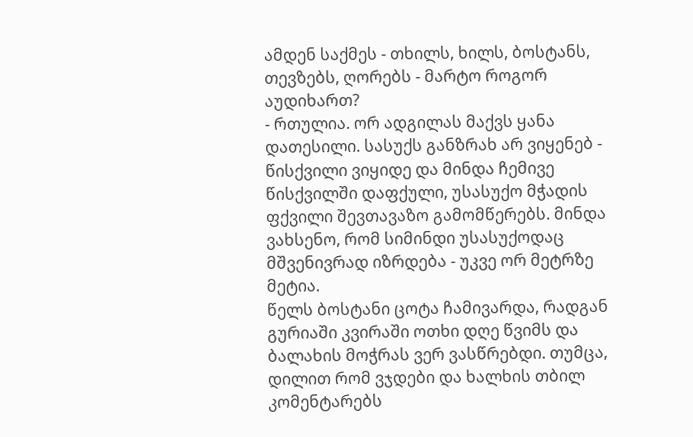ამდენ საქმეს - თხილს, ხილს, ბოსტანს, თევზებს, ღორებს - მარტო როგორ აუდიხართ?
- რთულია. ორ ადგილას მაქვს ყანა დათესილი. სასუქს განზრახ არ ვიყენებ - წისქვილი ვიყიდე და მინდა ჩემივე წისქვილში დაფქული, უსასუქო მჭადის ფქვილი შევთავაზო გამომწერებს. მინდა ვახსენო, რომ სიმინდი უსასუქოდაც მშვენივრად იზრდება - უკვე ორ მეტრზე მეტია.
წელს ბოსტანი ცოტა ჩამივარდა, რადგან გურიაში კვირაში ოთხი დღე წვიმს და ბალახის მოჭრას ვერ ვასწრებდი. თუმცა, დილით რომ ვჯდები და ხალხის თბილ კომენტარებს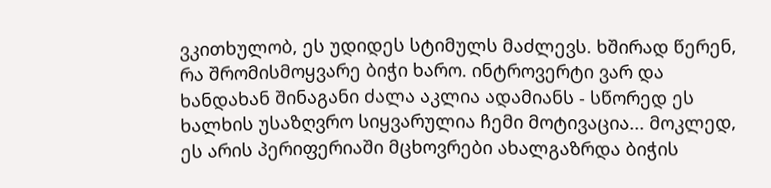ვკითხულობ, ეს უდიდეს სტიმულს მაძლევს. ხშირად წერენ, რა შრომისმოყვარე ბიჭი ხარო. ინტროვერტი ვარ და ხანდახან შინაგანი ძალა აკლია ადამიანს - სწორედ ეს ხალხის უსაზღვრო სიყვარულია ჩემი მოტივაცია... მოკლედ, ეს არის პერიფერიაში მცხოვრები ახალგაზრდა ბიჭის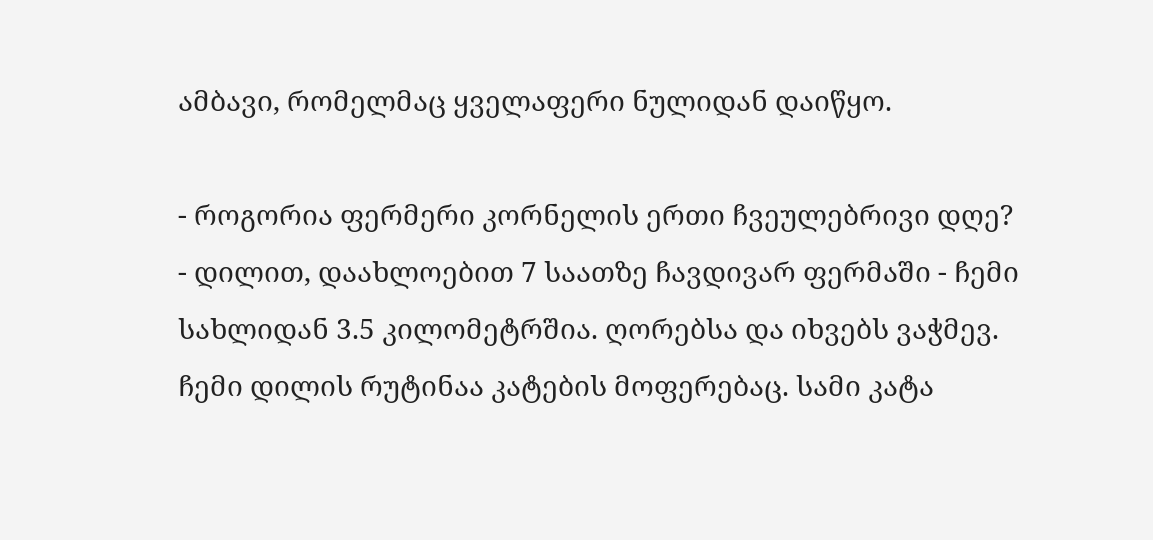ამბავი, რომელმაც ყველაფერი ნულიდან დაიწყო.

- როგორია ფერმერი კორნელის ერთი ჩვეულებრივი დღე?
- დილით, დაახლოებით 7 საათზე ჩავდივარ ფერმაში - ჩემი სახლიდან 3.5 კილომეტრშია. ღორებსა და იხვებს ვაჭმევ. ჩემი დილის რუტინაა კატების მოფერებაც. სამი კატა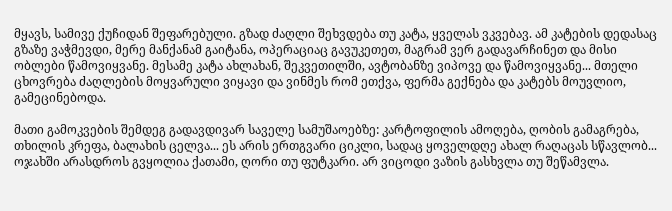მყავს, სამივე ქუჩიდან შეფარებული. გზად ძაღლი შეხვდება თუ კატა, ყველას ვკვებავ. ამ კატების დედასაც გზაზე ვაჭმევდი, მერე მანქანამ გაიტანა, ოპერაციაც გავუკეთეთ, მაგრამ ვერ გადავარჩინეთ და მისი ობლები წამოვიყვანე. მესამე კატა ახლახან, შეკვეთილში, ავტობანზე ვიპოვე და წამოვიყვანე... მთელი ცხოვრება ძაღლების მოყვარული ვიყავი და ვინმეს რომ ეთქვა, ფერმა გექნება და კატებს მოუვლიო, გამეცინებოდა.

მათი გამოკვების შემდეგ გადავდივარ საველე სამუშაოებზე: კარტოფილის ამოღება, ღობის გამაგრება, თხილის კრეფა, ბალახის ცელვა... ეს არის ერთგვარი ციკლი, სადაც ყოველდღე ახალ რაღაცას სწავლობ... ოჯახში არასდროს გვყოლია ქათამი, ღორი თუ ფუტკარი. არ ვიცოდი ვაზის გასხვლა თუ შეწამვლა.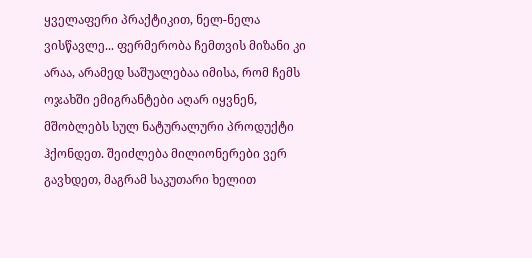ყველაფერი პრაქტიკით, ნელ-ნელა ვისწავლე... ფერმერობა ჩემთვის მიზანი კი არაა, არამედ საშუალებაა იმისა, რომ ჩემს ოჯახში ემიგრანტები აღარ იყვნენ, მშობლებს სულ ნატურალური პროდუქტი ჰქონდეთ. შეიძლება მილიონერები ვერ გავხდეთ, მაგრამ საკუთარი ხელით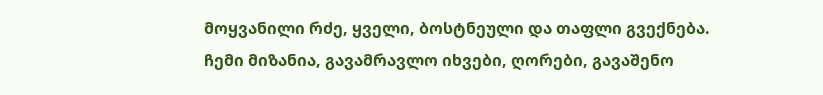მოყვანილი რძე, ყველი, ბოსტნეული და თაფლი გვექნება.
ჩემი მიზანია, გავამრავლო იხვები, ღორები, გავაშენო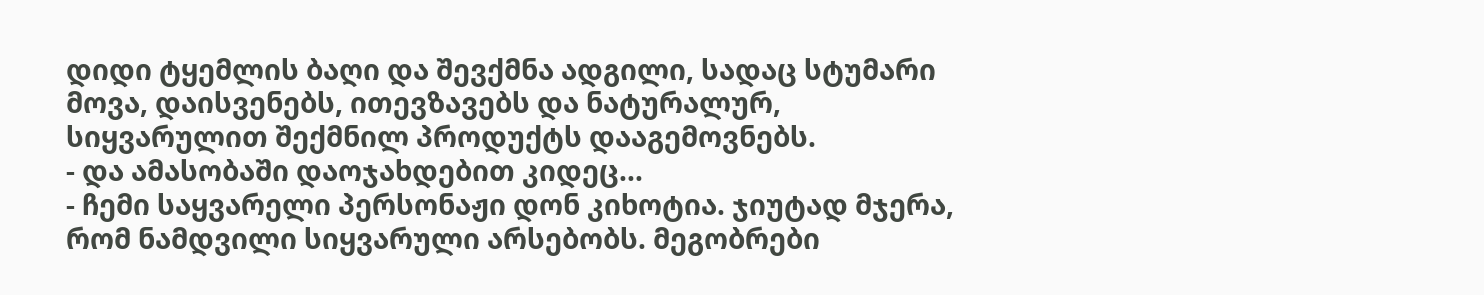დიდი ტყემლის ბაღი და შევქმნა ადგილი, სადაც სტუმარი მოვა, დაისვენებს, ითევზავებს და ნატურალურ, სიყვარულით შექმნილ პროდუქტს დააგემოვნებს.
- და ამასობაში დაოჯახდებით კიდეც...
- ჩემი საყვარელი პერსონაჟი დონ კიხოტია. ჯიუტად მჯერა, რომ ნამდვილი სიყვარული არსებობს. მეგობრები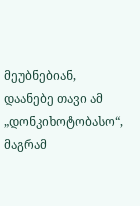მეუბნებიან, დაანებე თავი ამ „დონკიხოტობასო“, მაგრამ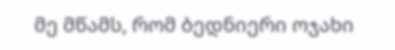მე მწამს, რომ ბედნიერი ოჯახი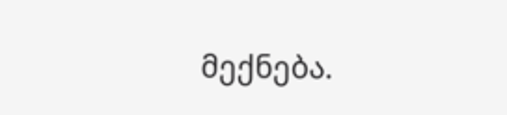მექნება.